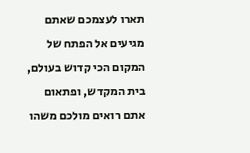תארו לעצמכם שאתם מגיעים אל הפתח של המקום הכי קדוש בעולם, בית המקדש, ופתאום אתם רואים מולכם משהו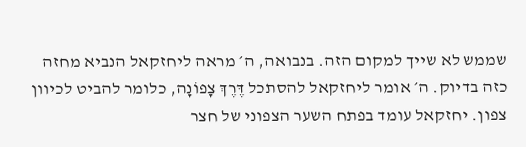שממש לא שייך למקום הזה. בנבואה, ה׳ מראה ליחזקאל הנביא מחזה כזה בדיוק. ה׳ אומר ליחזקאל להסתכל דֶּרֶךְ צָפוֹנָה, כלומר להביט לכיוון צפון. יחזקאל עומד בפתח השער הצפוני של חצר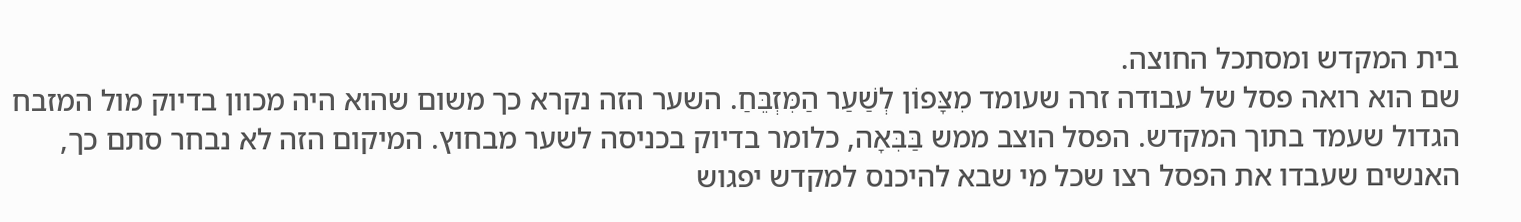בית המקדש ומסתכל החוצה.
שם הוא רואה פסל של עבודה זרה שעומד מִצָּפוֹן לְשַׁעַר הַמִּזְבֵּחַ. השער הזה נקרא כך משום שהוא היה מכוון בדיוק מול המזבח הגדול שעמד בתוך המקדש. הפסל הוצב ממש בַּבִּאָה, כלומר בדיוק בכניסה לשער מבחוץ. המיקום הזה לא נבחר סתם כך, האנשים שעבדו את הפסל רצו שכל מי שבא להיכנס למקדש יפגוש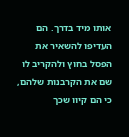אותו מיד בדרך. הם העדיפו להשאיר את הפסל בחוץ ולהקריב לו שם את הקרבנות שלהם, כי הם קיוו שכך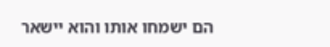הם ישמחו אותו והוא יישאר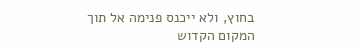בחוץ, ולא ייכנס פנימה אל תוך המקום הקדוש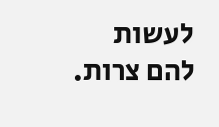לעשות להם צרות.